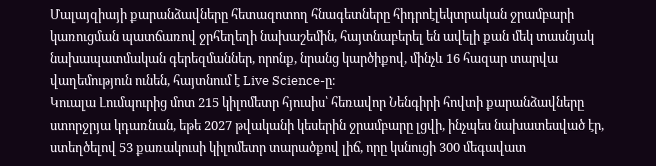Մալայզիայի քարանձավները հետազոտող հնագետները հիդրոէլեկտրական ջրամբարի կառուցման պատճառով ջրհեղեղի նախաշեմին, հայտնաբերել են ավելի քան մեկ տասնյակ նախապատմական գերեզմաններ, որոնք, նրանց կարծիքով, մինչև 16 հազար տարվա վաղեմություն ունեն, հայտնում է Live Science-ը։
Կուալա Լումպուրից մոտ 215 կիլոմետր հյուսիս՝ հեռավոր Նենգիրի հովտի քարանձավները ստորջրյա կդառնան, եթե 2027 թվականի կեսերին ջրամբարը լցվի, ինչպես նախատեսված էր, ստեղծելով 53 քառակուսի կիլոմետր տարածքով լիճ, որը կսնուցի 300 մեգավատ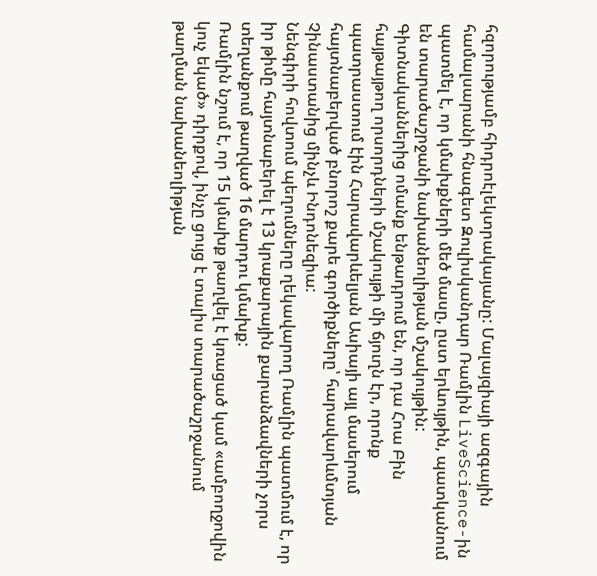հզորությամբ հիդրոէլեկտրակայանը: Մալայզիայի ազգային համալսարանի հնագետ Զուլիսկանդար Ռամլին LiveScience-ին պատմել է, որ կմախքների մեծ մասը, ըստ երևույթին, պատկանում են տարածաշրջանի նախանեոլիթյան մշակույթին:
Գիտնականներից ոմանք ենթադրում են, որ դա Հոա Բին հայթայթող որսորդների մշակույթի մի ճյուղն էր, որոնք պատրաստում էին Հարավարևելյան Ասիայի այլ մասերում հայտնաբերված բնորոշ քարե գործիքները՝ հարավարևմտյան Չինաստանից մինչև Ինդոնեզիա:
Նենգիրի հովտում պեղումները ղեկավարող Ռամլին պատմում է, որ իր թիմը հայտնաբերել է 13 կրաքարային քարանձավների չորս տեղանքում թաղված 16 մարդու կմախք:
Ռամլին նշում է, որ 15 կմախք թաղվել է կռացած կամ «ամբողջովին կուչ եկած» դիրքով, ինչը ցույց է տալիս տարածաշրջանում թաղման նախանեոլիթյան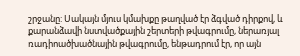շրջանը: Սակայն մյուս կմախքը թաղված էր ձգված դիրքով, և քարանձավի նստվածքային շերտերի թվագրումը, ներառյալ ռադիոածխածնային թվագրումը, ենթադրում էր, որ այն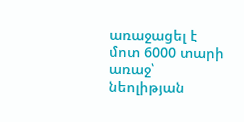առաջացել է մոտ 6000 տարի առաջ՝ նեոլիթյան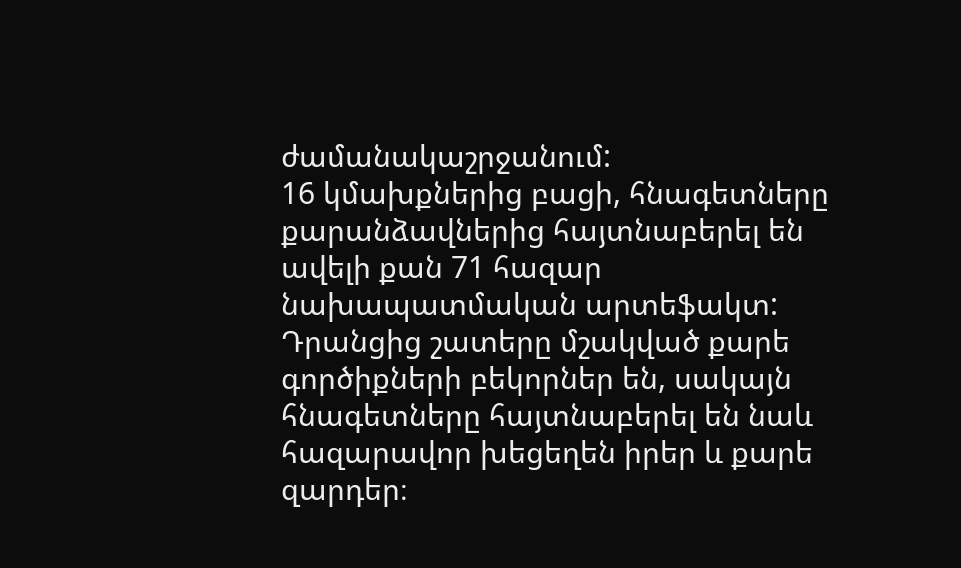ժամանակաշրջանում:
16 կմախքներից բացի, հնագետները քարանձավներից հայտնաբերել են ավելի քան 71 հազար նախապատմական արտեֆակտ: Դրանցից շատերը մշակված քարե գործիքների բեկորներ են, սակայն հնագետները հայտնաբերել են նաև հազարավոր խեցեղեն իրեր և քարե զարդեր։